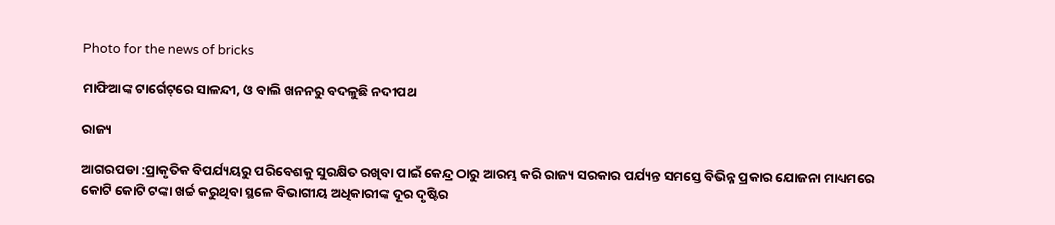Photo for the news of bricks

ମାଫିଆଙ୍କ ଟାର୍ଗେଟ୍‌ରେ ସାଳନ୍ଦୀ, ଓ ବାଲି ଖନନରୁ ବଦଳୁଛି ନଦୀପଥ

ରାଜ୍ୟ

ଆଗରପଡା :ପ୍ରାକୃତିକ ବିପର୍ଯ୍ୟୟରୁ ପରିବେଶକୁ ସୁରକ୍ଷିତ ରଖିବା ପାଇଁ କେନ୍ଦ୍ର ଠାରୁ ଆରମ୍ଭ କରି ରାଜ୍ୟ ସରକାର ପର୍ଯ୍ୟନ୍ତ ସମସ୍ତେ ବିଭିନ୍ନ ପ୍ରକାର ଯୋଜନା ମାଧ୍ୟମରେ କୋଟି କୋଟି ଟଙ୍କା ଖର୍ଚ୍ଚ କରୁଥିବା ସ୍ଥଳେ ବିଭାଗୀୟ ଅଧିକାରୀଙ୍କ ଦୂର ଦୃଷ୍ଟିର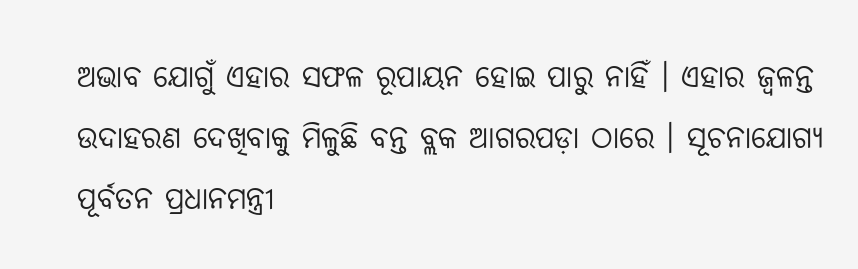ଅଭାବ ଯୋଗୁଁ ଏହାର ସଫଳ ରୂପାୟନ ହୋଇ ପାରୁ ନାହିଁ । ଏହାର ଜ୍ୱଳନ୍ତ ଉଦାହରଣ ଦେଖିବାକୁ ମିଳୁଛି ବନ୍ତ ବ୍ଲକ ଆଗରପଡ଼ା ଠାରେ । ସୂଚନାଯୋଗ୍ୟ ପୂର୍ବତନ ପ୍ରଧାନମନ୍ତ୍ରୀ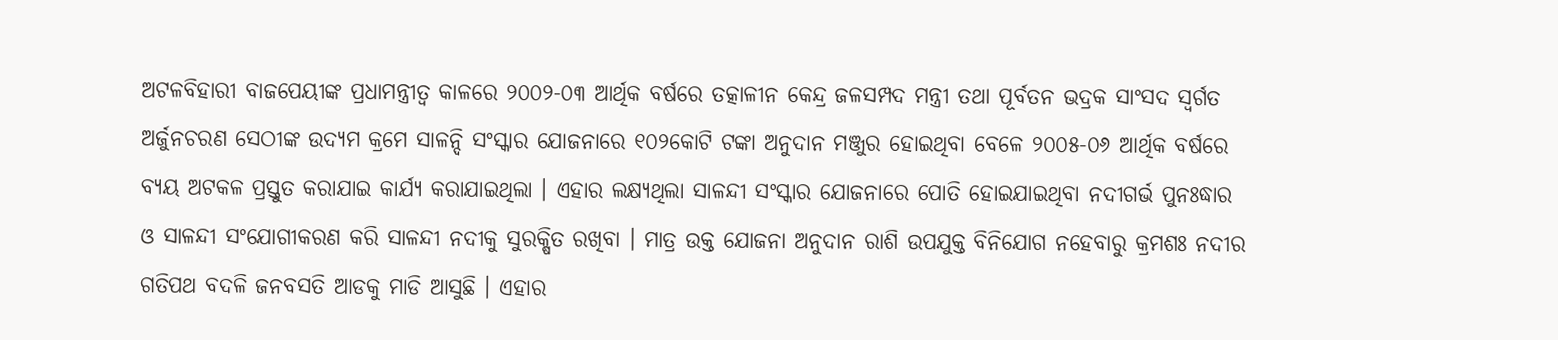ଅଟଳବିହାରୀ ବାଜପେୟୀଙ୍କ ପ୍ରଧାମନ୍ତ୍ରୀତ୍ୱ କାଳରେ ୨୦୦୨-୦୩ ଆର୍ଥିକ ବର୍ଷରେ ତତ୍କାଳୀନ କେନ୍ଦ୍ର ଜଳସମ୍ପଦ ମନ୍ତ୍ରୀ ତଥା ପୂର୍ବତନ ଭଦ୍ରକ ସାଂସଦ ସ୍ୱର୍ଗତ ଅର୍ଜୁନଚରଣ ସେଠୀଙ୍କ ଉଦ୍ୟମ କ୍ରମେ ସାଳନ୍ଦି ସଂସ୍କାର ଯୋଜନାରେ ୧୦୨କୋଟି ଟଙ୍କା ଅନୁଦାନ ମଞ୍ଜୁର ହୋଇଥିବା ବେଳେ ୨୦୦୫-୦୬ ଆର୍ଥିକ ବର୍ଷରେ ବ୍ୟୟ ଅଟକଳ ପ୍ରସ୍ତୁତ କରାଯାଇ କାର୍ଯ୍ୟ କରାଯାଇଥିଲା । ଏହାର ଲକ୍ଷ୍ୟଥିଲା ସାଳନ୍ଦୀ ସଂସ୍କାର ଯୋଜନାରେ ପୋତି ହୋଇଯାଇଥିବା ନଦୀଗର୍ଭ ପୁନଃଦ୍ଧାର ଓ ସାଳନ୍ଦୀ ସଂଯୋଗୀକରଣ କରି ସାଳନ୍ଦୀ ନଦୀକୁ ସୁରକ୍ଷିତ ରଖିବା । ମାତ୍ର ଉକ୍ତ ଯୋଜନା ଅନୁଦାନ ରାଶି ଉପଯୁକ୍ତ ବିନିଯୋଗ ନହେବାରୁ କ୍ରମଶଃ ନଦୀର ଗତିପଥ ବଦଳି ଜନବସତି ଆଡକୁ ମାଡି ଆସୁଛି । ଏହାର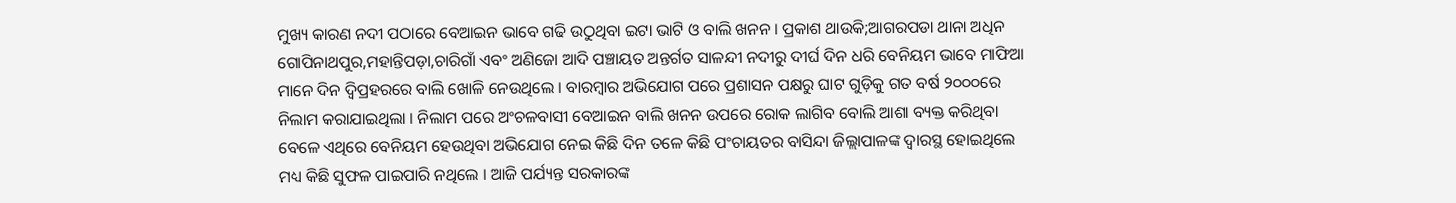ମୁଖ୍ୟ କାରଣ ନଦୀ ପଠାରେ ବେଆଇନ ଭାବେ ଗଢି ଉଠୁଥିବା ଇଟା ଭାଟି ଓ ବାଲି ଖନନ । ପ୍ରକାଶ ଥାଉକି;ଆଗରପଡା ଥାନା ଅଧିନ ଗୋପିନାଥପୁର,ମହାନ୍ତିପଡ଼ା,ଚାରିଗାଁ ଏବଂ ଅଣିଜୋ ଆଦି ପଞ୍ଚାୟତ ଅନ୍ତର୍ଗତ ସାଳନ୍ଦୀ ନଦୀରୁ ଦୀର୍ଘ ଦିନ ଧରି ବେନିୟମ ଭାବେ ମାଫିଆ ମାନେ ଦିନ ଦ୍ୱିପ୍ରହରରେ ବାଲି ଖୋଳି ନେଉଥିଲେ । ବାରମ୍ବାର ଅଭିଯୋଗ ପରେ ପ୍ରଶାସନ ପକ୍ଷରୁ ଘାଟ ଗୁଡ଼ିକୁ ଗତ ବର୍ଷ ୨୦୦୦ରେ ନିଲାମ କରାଯାଇଥିଲା । ନିଲାମ ପରେ ଅଂଚଳବାସୀ ବେଆଇନ ବାଲି ଖନନ ଉପରେ ରୋକ ଲାଗିବ ବୋଲି ଆଶା ବ୍ୟକ୍ତ କରିଥିବା ବେଳେ ଏଥିରେ ବେନିୟମ ହେଉଥିବା ଅଭିଯୋଗ ନେଇ କିଛି ଦିନ ତଳେ କିଛି ପଂଚାୟତର ବାସିନ୍ଦା ଜିଲ୍ଲାପାଳଙ୍କ ଦ୍ୱାରସ୍ଥ ହୋଇଥିଲେ ମଧ୍ୟ କିଛି ସୁଫଳ ପାଇପାରି ନଥିଲେ । ଆଜି ପର୍ଯ୍ୟନ୍ତ ସରକାରଙ୍କ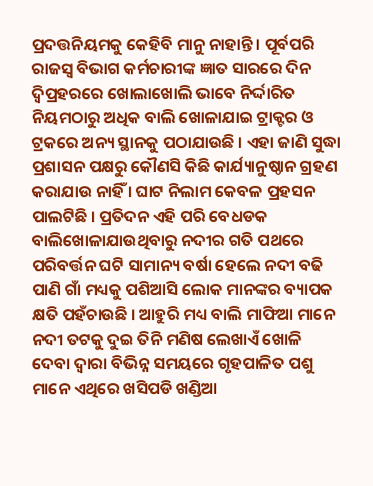ପ୍ରଦତ୍ତନିୟମକୁ କେହିବି ମାନୁ ନାହାନ୍ତି । ପୂର୍ବପରି ରାଜସ୍ୱ ବିଭାଗ କର୍ମଚାରୀଙ୍କ ଜ୍ଞାତ ସାରରେ ଦିନ ଦ୍ୱିପ୍ରହରରେ ଖୋଲାଖୋଲି ଭାବେ ନିର୍ଦ୍ଦାରିତ ନିୟମଠାରୁ ଅଧିକ ବାଲି ଖୋଳାଯାଇ ଟ୍ରାକ୍ଟର ଓ ଟ୍ରକରେ ଅନ୍ୟ ସ୍ଥାନକୁ ପଠାଯାଉଛି । ଏହା ଜାଣି ସୁଦ୍ଧା ପ୍ରଶାସନ ପକ୍ଷରୁ କୌଣସି କିଛି କାର୍ଯ୍ୟାନୁଷ୍ଠାନ ଗ୍ରହଣ କରାଯାଉ ନାହିଁ । ଘାଟ ନିଲାମ କେବଳ ପ୍ରହସନ ପାଲଟିଛି । ପ୍ରତିଦନ ଏହି ପରି ବେଧଡକ ବାଲିଖୋଳାଯାଉଥିବାରୁ ନଦୀର ଗତି ପଥରେ ପରିବର୍ତ୍ତନ ଘଟି ସାମାନ୍ୟ ବର୍ଷା ହେଲେ ନଦୀ ବଢି ପାଣି ଗାଁ ମଧ୍ୟକୁ ପଶିଆସି ଲୋକ ମାନଙ୍କର ବ୍ୟାପକ କ୍ଷତି ପହଁଚାଉଛି । ଆହୁରି ମଧ୍ୟ ବାଲି ମାଫିଆ ମାନେ ନଦୀ ତଟକୁ ଦୁଇ ତିନି ମଣିଷ ଲେଖାଏଁ ଖୋଳି ଦେବା ଦ୍ୱାରା ବିଭିନ୍ନ ସମୟରେ ଗୃହପାଳିତ ପଶୁ ମାନେ ଏଥିରେ ଖସିପଡି ଖଣ୍ଡିଆ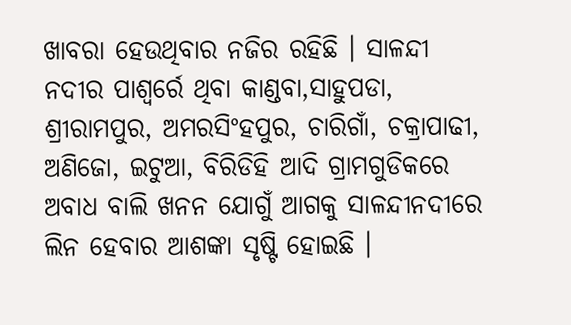ଖାବରା ହେଉଥିବାର ନଜିର ରହିଛି । ସାଳନ୍ଦୀ ନଦୀର ପାଶ୍ୱର୍ରେ ଥିବା କାଣ୍ଡବା,ସାହୁପଡା, ଶ୍ରୀରାମପୁର, ଅମରସିଂହପୁର, ଚାରିଗାଁ, ଚକ୍ରାପାଢୀ, ଅଣିଜୋ, ଇଟୁଆ, ବିରିଡିହି ଆଦି ଗ୍ରାମଗୁଡିକରେ ଅବାଧ ବାଲି ଖନନ ଯୋଗୁଁ ଆଗକୁ ସାଳନ୍ଦୀନଦୀରେ ଲିନ ହେବାର ଆଶଙ୍କା ସୃଷ୍ଟି ହୋଇଛି ।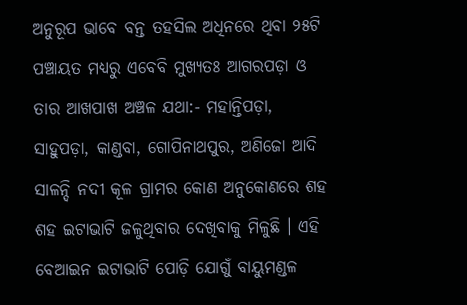ଅନୁରୂପ ଭାବେ ବନ୍ତ ତହସିଲ ଅଧିନରେ ଥିବା ୨୫ଟି ପଞ୍ଚାୟତ ମଧ୍ୟରୁ ଏବେବି ମୁଖ୍ୟତଃ ଆଗରପଡ଼ା ଓ ତାର ଆଖପାଖ ଅଞ୍ଚଳ ଯଥା:- ମହାନ୍ତିପଡ଼ା, ସାହୁପଡ଼ା, କାଣ୍ଡବା, ଗୋପିନାଥପୁର, ଅଣିଜୋ ଆଦି ସାଳନ୍ଦି ନଦୀ କୂଳ ଗ୍ରାମର କୋଣ ଅନୁକୋଣରେ ଶହ ଶହ ଇଟାଭାଟି ଜଳୁଥିବାର ଦେଖିବାକୁ ମିଳୁଛି । ଏହି ବେଆଇନ ଇଟାଭାଟି ପୋଡ଼ି ଯୋଗୁଁ ବାୟୁମଣ୍ଡଳ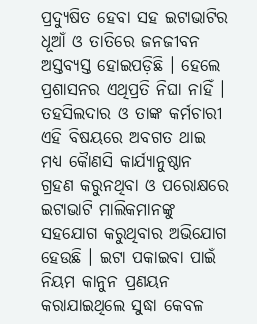ପ୍ରଦ୍ୟୁଷିତ ହେବା ସହ ଇଟାଭାଟିର ଧୂଆଁ ଓ ତାତିରେ ଜନଜୀବନ ଅସ୍ତବ୍ୟସ୍ତ ହୋଇପଡ଼ିଛି । ହେଲେ ପ୍ରଶାସନର ଏଥିପ୍ରତି ନିଘା ନାହିଁ । ତହସିଲଦାର ଓ ତାଙ୍କ କର୍ମଚାରୀ ଏହି ବିଷୟରେ ଅବଗତ ଥାଇ ମଧ୍ୟ କୈାଣସି କାର୍ଯ୍ୟାନୁଷ୍ଠାନ ଗ୍ରହଣ କରୁନଥିବା ଓ ପରୋକ୍ଷରେ ଇଟାଭାଟି ମାଲିକମାନଙ୍କୁ ସହଯୋଗ କରୁଥିବାର ଅଭିଯୋଗ ହେଉଛି । ଇଟା ପକାଇବା ପାଇଁ ନିୟମ କାନୁନ ପ୍ରଣୟନ କରାଯାଇଥିଲେ ସୁଦ୍ଧା କେବଳ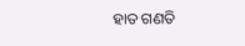ହାତ ଗଣତି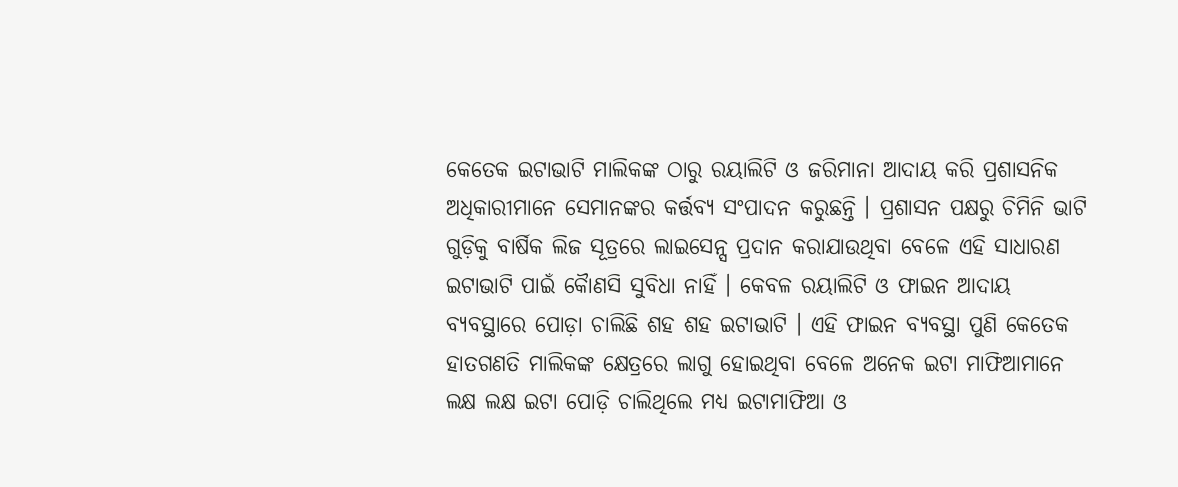କେତେକ ଇଟାଭାଟି ମାଲିକଙ୍କ ଠାରୁ ରୟାଲିଟି ଓ ଜରିମାନା ଆଦାୟ କରି ପ୍ରଶାସନିକ ଅଧିକାରୀମାନେ ସେମାନଙ୍କର କର୍ତ୍ତବ୍ୟ ସଂପାଦନ କରୁଛନ୍ତି । ପ୍ରଶାସନ ପକ୍ଷରୁ ଚିମିନି ଭାଟି ଗୁଡ଼ିକୁ ବାର୍ଷିକ ଲିଜ ସୂତ୍ରରେ ଲାଇସେନ୍ସ ପ୍ରଦାନ କରାଯାଉଥିବା ବେଳେ ଏହି ସାଧାରଣ ଇଟାଭାଟି ପାଇଁ କୈାଣସି ସୁବିଧା ନାହିଁ । କେବଳ ରୟାଲିଟି ଓ ଫାଇନ ଆଦାୟ ବ୍ୟବସ୍ଥାରେ ପୋଡ଼ା ଚାଲିଛି ଶହ ଶହ ଇଟାଭାଟି । ଏହି ଫାଇନ ବ୍ୟବସ୍ଥା ପୁଣି କେତେକ ହାତଗଣତି ମାଲିକଙ୍କ କ୍ଷେତ୍ରରେ ଲାଗୁ ହୋଇଥିବା ବେଳେ ଅନେକ ଇଟା ମାଫିଆମାନେ ଲକ୍ଷ ଲକ୍ଷ ଇଟା ପୋଡ଼ି ଚାଲିଥିଲେ ମଧ୍ୟ ଇଟାମାଫିଆ ଓ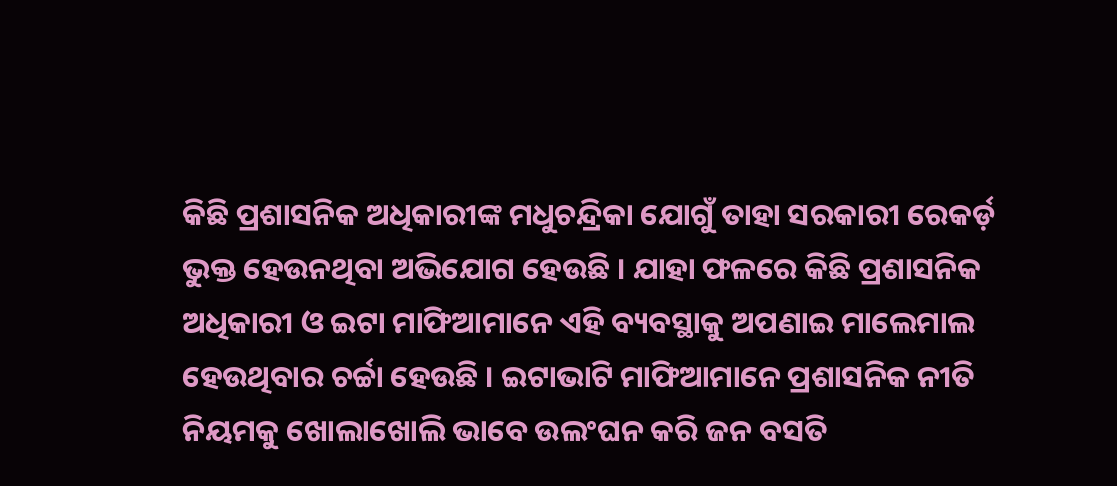କିଛି ପ୍ରଶାସନିକ ଅଧିକାରୀଙ୍କ ମଧୁଚନ୍ଦ୍ରିକା ଯୋଗୁଁ ତାହା ସରକାରୀ ରେକର୍ଡ଼ ଭୁକ୍ତ ହେଉନଥିବା ଅଭିଯୋଗ ହେଉଛି । ଯାହା ଫଳରେ କିଛି ପ୍ରଶାସନିକ ଅଧିକାରୀ ଓ ଇଟା ମାଫିଆମାନେ ଏହି ବ୍ୟବସ୍ଥାକୁ ଅପଣାଇ ମାଲେମାଲ ହେଉଥିବାର ଚର୍ଚ୍ଚା ହେଉଛି । ଇଟାଭାଟି ମାଫିଆମାନେ ପ୍ରଶାସନିକ ନୀତି ନିୟମକୁ ଖୋଲାଖୋଲି ଭାବେ ଉଲଂଘନ କରି ଜନ ବସତି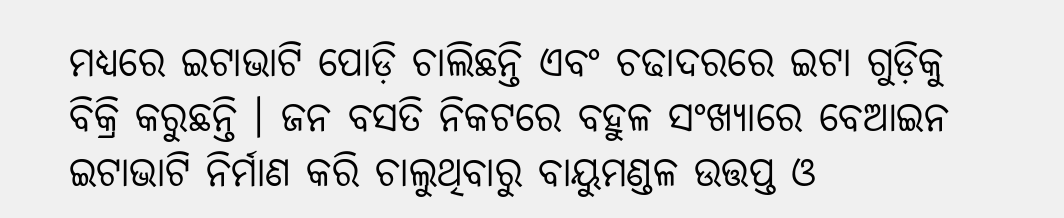ମଧ୍ୟରେ ଇଟାଭାଟି ପୋଡ଼ି ଚାଲିଛନ୍ତି ଏବଂ ଚଢାଦରରେ ଇଟା ଗୁଡ଼ିକୁ ବିକ୍ରି କରୁଛନ୍ତି । ଜନ ବସତି ନିକଟରେ ବହୁଳ ସଂଖ୍ୟାରେ ବେଆଇନ ଇଟାଭାଟି ନିର୍ମାଣ କରି ଚାଲୁଥିବାରୁ ବାୟୁମଣ୍ଡଳ ଉତ୍ତପ୍ତ ଓ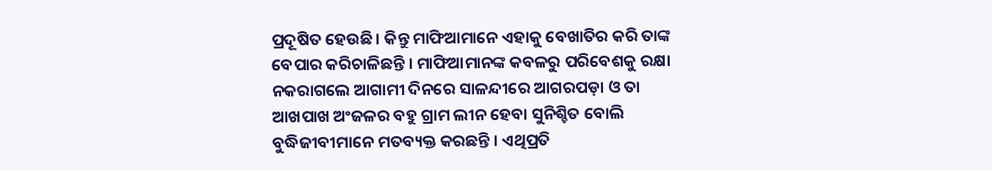ପ୍ରଦୂଷିତ ହେଉଛି । କିନ୍ତୁ ମାଫିଆମାନେ ଏହାକୁ ବେଖାତିର କରି ତାଙ୍କ ବେପାର କରିଚାଳିଛନ୍ତି । ମାଫିଆମାନଙ୍କ କବଳରୁ ପରିବେଶକୁ ରକ୍ଷା ନକରାଗଲେ ଆଗାମୀ ଦିନରେ ସାଳନ୍ଦୀରେ ଆଗରପଡ଼ା ଓ ତା ଆଖପାଖ ଅଂଜଳର ବହୁ ଗ୍ରାମ ଲୀନ ହେବା ସୁନିଶ୍ଚିତ ବୋଲି ବୁଦ୍ଧିଜୀବୀମାନେ ମତବ୍ୟକ୍ତ କରଛନ୍ତି । ଏଥିପ୍ରତି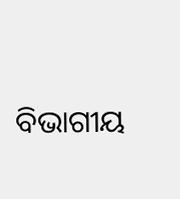ବିଭାଗୀୟ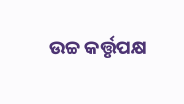ଉଚ୍ଚ କର୍ତ୍ତୃପକ୍ଷ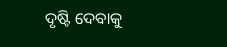ଦୃଷ୍ଟି ଦେବାକୁ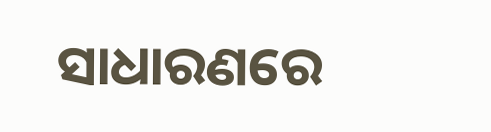ସାଧାରଣରେ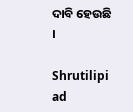ଦାବି ହେଉଛି ।

Shrutilipi ad